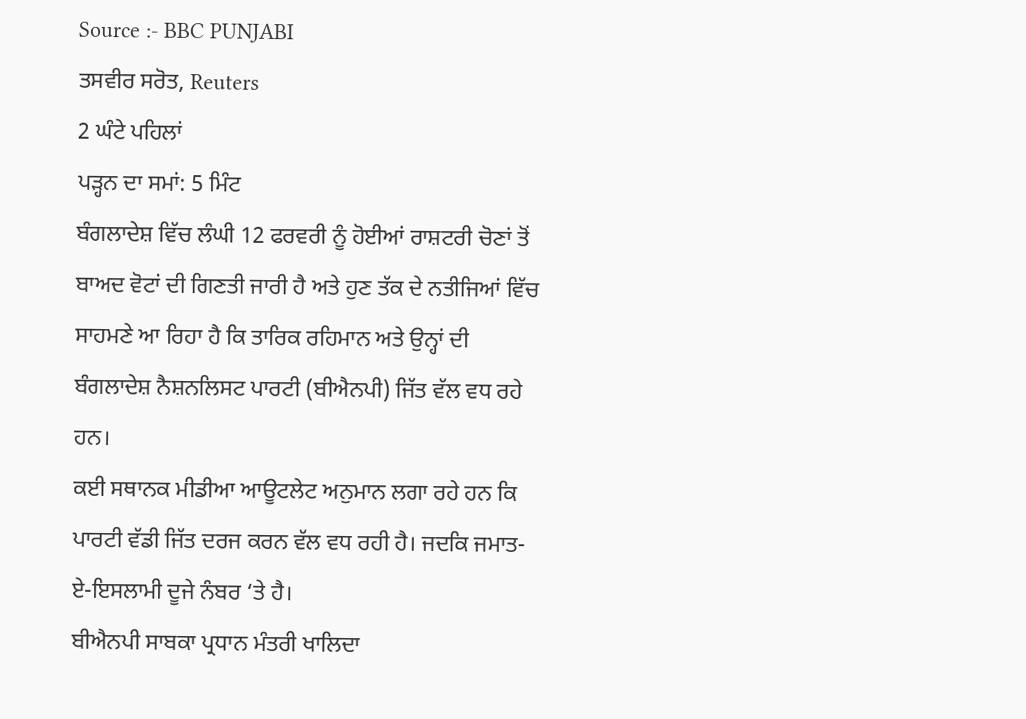Source :- BBC PUNJABI
ਤਸਵੀਰ ਸਰੋਤ, Reuters
2 ਘੰਟੇ ਪਹਿਲਾਂ
ਪੜ੍ਹਨ ਦਾ ਸਮਾਂ: 5 ਮਿੰਟ
ਬੰਗਲਾਦੇਸ਼ ਵਿੱਚ ਲੰਘੀ 12 ਫਰਵਰੀ ਨੂੰ ਹੋਈਆਂ ਰਾਸ਼ਟਰੀ ਚੋਣਾਂ ਤੋਂ ਬਾਅਦ ਵੋਟਾਂ ਦੀ ਗਿਣਤੀ ਜਾਰੀ ਹੈ ਅਤੇ ਹੁਣ ਤੱਕ ਦੇ ਨਤੀਜਿਆਂ ਵਿੱਚ ਸਾਹਮਣੇ ਆ ਰਿਹਾ ਹੈ ਕਿ ਤਾਰਿਕ ਰਹਿਮਾਨ ਅਤੇ ਉਨ੍ਹਾਂ ਦੀ ਬੰਗਲਾਦੇਸ਼ ਨੈਸ਼ਨਲਿਸਟ ਪਾਰਟੀ (ਬੀਐਨਪੀ) ਜਿੱਤ ਵੱਲ ਵਧ ਰਹੇ ਹਨ।
ਕਈ ਸਥਾਨਕ ਮੀਡੀਆ ਆਊਟਲੇਟ ਅਨੁਮਾਨ ਲਗਾ ਰਹੇ ਹਨ ਕਿ ਪਾਰਟੀ ਵੱਡੀ ਜਿੱਤ ਦਰਜ ਕਰਨ ਵੱਲ ਵਧ ਰਹੀ ਹੈ। ਜਦਕਿ ਜਮਾਤ-ਏ-ਇਸਲਾਮੀ ਦੂਜੇ ਨੰਬਰ ‘ਤੇ ਹੈ।
ਬੀਐਨਪੀ ਸਾਬਕਾ ਪ੍ਰਧਾਨ ਮੰਤਰੀ ਖਾਲਿਦਾ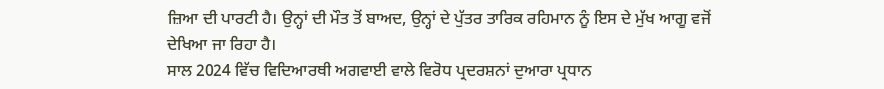ਜ਼ਿਆ ਦੀ ਪਾਰਟੀ ਹੈ। ਉਨ੍ਹਾਂ ਦੀ ਮੌਤ ਤੋਂ ਬਾਅਦ, ਉਨ੍ਹਾਂ ਦੇ ਪੁੱਤਰ ਤਾਰਿਕ ਰਹਿਮਾਨ ਨੂੰ ਇਸ ਦੇ ਮੁੱਖ ਆਗੂ ਵਜੋਂ ਦੇਖਿਆ ਜਾ ਰਿਹਾ ਹੈ।
ਸਾਲ 2024 ਵਿੱਚ ਵਿਦਿਆਰਥੀ ਅਗਵਾਈ ਵਾਲੇ ਵਿਰੋਧ ਪ੍ਰਦਰਸ਼ਨਾਂ ਦੁਆਰਾ ਪ੍ਰਧਾਨ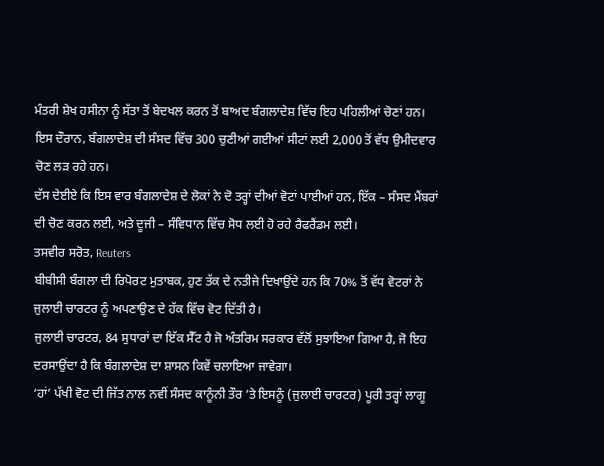ਮੰਤਰੀ ਸ਼ੇਖ ਹਸੀਨਾ ਨੂੰ ਸੱਤਾ ਤੋਂ ਬੇਦਖਲ ਕਰਨ ਤੋਂ ਬਾਅਦ ਬੰਗਲਾਦੇਸ਼ ਵਿੱਚ ਇਹ ਪਹਿਲੀਆਂ ਚੋਣਾਂ ਹਨ।
ਇਸ ਦੌਰਾਨ, ਬੰਗਲਾਦੇਸ਼ ਦੀ ਸੰਸਦ ਵਿੱਚ 300 ਚੁਣੀਆਂ ਗਈਆਂ ਸੀਟਾਂ ਲਈ 2,000 ਤੋਂ ਵੱਧ ਉਮੀਦਵਾਰ ਚੋਣ ਲੜ ਰਹੇ ਹਨ।
ਦੱਸ ਦੇਈਏ ਕਿ ਇਸ ਵਾਰ ਬੰਗਲਾਦੇਸ਼ ਦੇ ਲੋਕਾਂ ਨੇ ਦੋ ਤਰ੍ਹਾਂ ਦੀਆਂ ਵੋਟਾਂ ਪਾਈਆਂ ਹਨ, ਇੱਕ – ਸੰਸਦ ਮੈਂਬਰਾਂ ਦੀ ਚੋਣ ਕਰਨ ਲਈ, ਅਤੇ ਦੂਜੀ – ਸੰਵਿਧਾਨ ਵਿੱਚ ਸੋਧ ਲਈ ਹੋ ਰਹੇ ਰੈਫਰੈਂਡਮ ਲਈ।
ਤਸਵੀਰ ਸਰੋਤ, Reuters
ਬੀਬੀਸੀ ਬੰਗਲਾ ਦੀ ਰਿਪੋਰਟ ਮੁਤਾਬਕ, ਹੁਣ ਤੱਕ ਦੇ ਨਤੀਜੇ ਦਿਖਾਉਂਦੇ ਹਨ ਕਿ 70% ਤੋਂ ਵੱਧ ਵੋਟਰਾਂ ਨੇ ਜੁਲਾਈ ਚਾਰਟਰ ਨੂੰ ਅਪਣਾਉਣ ਦੇ ਹੱਕ ਵਿੱਚ ਵੋਟ ਦਿੱਤੀ ਹੈ।
ਜੁਲਾਈ ਚਾਰਟਰ, 84 ਸੁਧਾਰਾਂ ਦਾ ਇੱਕ ਸੈੱਟ ਹੈ ਜੋ ਅੰਤਰਿਮ ਸਰਕਾਰ ਵੱਲੋਂ ਸੁਝਾਇਆ ਗਿਆ ਹੈ, ਜੋ ਇਹ ਦਰਸਾਉਂਦਾ ਹੈ ਕਿ ਬੰਗਲਾਦੇਸ਼ ਦਾ ਸ਼ਾਸਨ ਕਿਵੇਂ ਚਲਾਇਆ ਜਾਵੇਗਾ।
‘ਹਾਂ’ ਪੱਖੀ ਵੋਟ ਦੀ ਜਿੱਤ ਨਾਲ ਨਵੀਂ ਸੰਸਦ ਕਾਨੂੰਨੀ ਤੌਰ ‘ਤੇ ਇਸਨੂੰ (ਜੁਲਾਈ ਚਾਰਟਰ) ਪੂਰੀ ਤਰ੍ਹਾਂ ਲਾਗੂ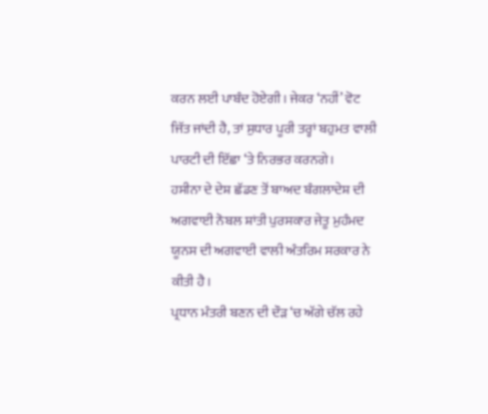ਕਰਨ ਲਈ ਪਾਬੰਦ ਹੋਏਗੀ। ਜੇਕਰ ‘ਨਹੀਂ’ ਵੋਟ ਜਿੱਤ ਜਾਂਦੀ ਹੈ, ਤਾਂ ਸੁਧਾਰ ਪੂਰੀ ਤਰ੍ਹਾਂ ਬਹੁਮਤ ਵਾਲੀ ਪਾਰਟੀ ਦੀ ਇੱਛਾ ‘ਤੇ ਨਿਰਭਰ ਕਰਨਗੇ।
ਹਸੀਨਾ ਦੇ ਦੇਸ਼ ਛੱਡਣ ਤੋਂ ਬਾਅਦ ਬੰਗਲਾਦੇਸ਼ ਦੀ ਅਗਵਾਈ ਨੋਬਲ ਸ਼ਾਂਤੀ ਪੁਰਸਕਾਰ ਜੇਤੂ ਮੁਹੰਮਦ ਯੂਨਸ ਦੀ ਅਗਵਾਈ ਵਾਲੀ ਅੰਤਰਿਮ ਸਰਕਾਰ ਨੇ ਕੀਤੀ ਹੈ।
ਪ੍ਰਧਾਨ ਮੰਤਰੀ ਬਣਨ ਦੀ ਦੌੜ ‘ਚ ਅੱਗੇ ਚੱਲ ਰਹੇ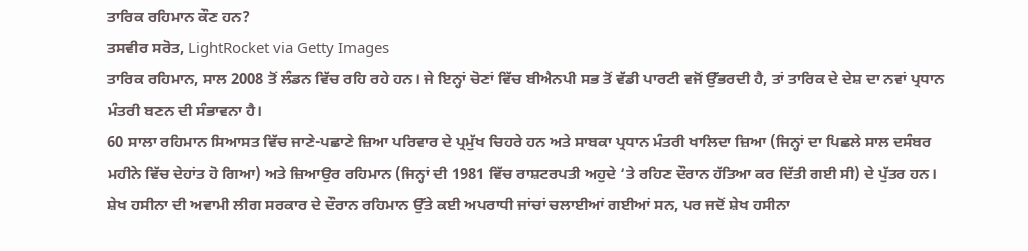ਤਾਰਿਕ ਰਹਿਮਾਨ ਕੌਣ ਹਨ?
ਤਸਵੀਰ ਸਰੋਤ, LightRocket via Getty Images
ਤਾਰਿਕ ਰਹਿਮਾਨ, ਸਾਲ 2008 ਤੋਂ ਲੰਡਨ ਵਿੱਚ ਰਹਿ ਰਹੇ ਹਨ। ਜੇ ਇਨ੍ਹਾਂ ਚੋਣਾਂ ਵਿੱਚ ਬੀਐਨਪੀ ਸਭ ਤੋਂ ਵੱਡੀ ਪਾਰਟੀ ਵਜੋਂ ਉੱਭਰਦੀ ਹੈ, ਤਾਂ ਤਾਰਿਕ ਦੇ ਦੇਸ਼ ਦਾ ਨਵਾਂ ਪ੍ਰਧਾਨ ਮੰਤਰੀ ਬਣਨ ਦੀ ਸੰਭਾਵਨਾ ਹੈ।
60 ਸਾਲਾ ਰਹਿਮਾਨ ਸਿਆਸਤ ਵਿੱਚ ਜਾਣੇ-ਪਛਾਣੇ ਜ਼ਿਆ ਪਰਿਵਾਰ ਦੇ ਪ੍ਰਮੁੱਖ ਚਿਹਰੇ ਹਨ ਅਤੇ ਸਾਬਕਾ ਪ੍ਰਧਾਨ ਮੰਤਰੀ ਖਾਲਿਦਾ ਜ਼ਿਆ (ਜਿਨ੍ਹਾਂ ਦਾ ਪਿਛਲੇ ਸਾਲ ਦਸੰਬਰ ਮਹੀਨੇ ਵਿੱਚ ਦੇਹਾਂਤ ਹੋ ਗਿਆ) ਅਤੇ ਜ਼ਿਆਉਰ ਰਹਿਮਾਨ (ਜਿਨ੍ਹਾਂ ਦੀ 1981 ਵਿੱਚ ਰਾਸ਼ਟਰਪਤੀ ਅਹੁਦੇ ‘ਤੇ ਰਹਿਣ ਦੌਰਾਨ ਹੱਤਿਆ ਕਰ ਦਿੱਤੀ ਗਈ ਸੀ) ਦੇ ਪੁੱਤਰ ਹਨ।
ਸ਼ੇਖ ਹਸੀਨਾ ਦੀ ਅਵਾਮੀ ਲੀਗ ਸਰਕਾਰ ਦੇ ਦੌਰਾਨ ਰਹਿਮਾਨ ਉੱਤੇ ਕਈ ਅਪਰਾਧੀ ਜਾਂਚਾਂ ਚਲਾਈਆਂ ਗਈਆਂ ਸਨ, ਪਰ ਜਦੋਂ ਸ਼ੇਖ ਹਸੀਨਾ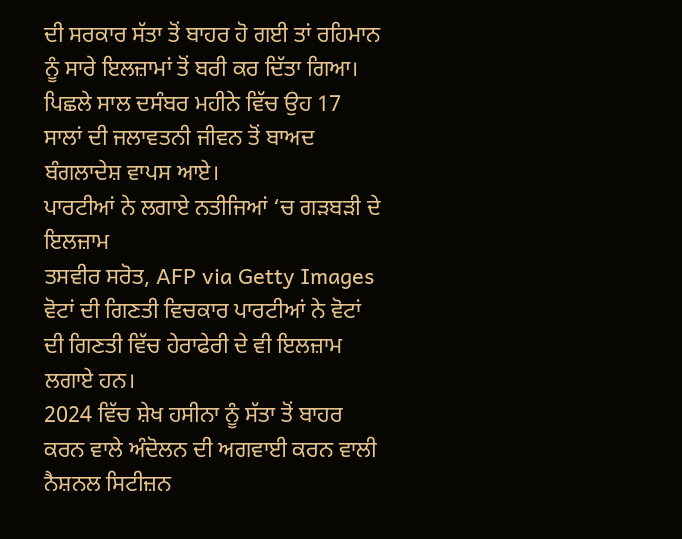ਦੀ ਸਰਕਾਰ ਸੱਤਾ ਤੋਂ ਬਾਹਰ ਹੋ ਗਈ ਤਾਂ ਰਹਿਮਾਨ ਨੂੰ ਸਾਰੇ ਇਲਜ਼ਾਮਾਂ ਤੋਂ ਬਰੀ ਕਰ ਦਿੱਤਾ ਗਿਆ।
ਪਿਛਲੇ ਸਾਲ ਦਸੰਬਰ ਮਹੀਨੇ ਵਿੱਚ ਉਹ 17 ਸਾਲਾਂ ਦੀ ਜਲਾਵਤਨੀ ਜੀਵਨ ਤੋਂ ਬਾਅਦ ਬੰਗਲਾਦੇਸ਼ ਵਾਪਸ ਆਏ।
ਪਾਰਟੀਆਂ ਨੇ ਲਗਾਏ ਨਤੀਜਿਆਂ ‘ਚ ਗੜਬੜੀ ਦੇ ਇਲਜ਼ਾਮ
ਤਸਵੀਰ ਸਰੋਤ, AFP via Getty Images
ਵੋਟਾਂ ਦੀ ਗਿਣਤੀ ਵਿਚਕਾਰ ਪਾਰਟੀਆਂ ਨੇ ਵੋਟਾਂ ਦੀ ਗਿਣਤੀ ਵਿੱਚ ਹੇਰਾਫੇਰੀ ਦੇ ਵੀ ਇਲਜ਼ਾਮ ਲਗਾਏ ਹਨ।
2024 ਵਿੱਚ ਸ਼ੇਖ ਹਸੀਨਾ ਨੂੰ ਸੱਤਾ ਤੋਂ ਬਾਹਰ ਕਰਨ ਵਾਲੇ ਅੰਦੋਲਨ ਦੀ ਅਗਵਾਈ ਕਰਨ ਵਾਲੀ ਨੈਸ਼ਨਲ ਸਿਟੀਜ਼ਨ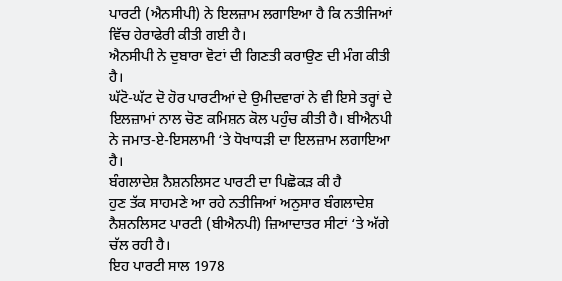ਪਾਰਟੀ (ਐਨਸੀਪੀ) ਨੇ ਇਲਜ਼ਾਮ ਲਗਾਇਆ ਹੈ ਕਿ ਨਤੀਜਿਆਂ ਵਿੱਚ ਹੇਰਾਫੇਰੀ ਕੀਤੀ ਗਈ ਹੈ।
ਐਨਸੀਪੀ ਨੇ ਦੁਬਾਰਾ ਵੋਟਾਂ ਦੀ ਗਿਣਤੀ ਕਰਾਉਣ ਦੀ ਮੰਗ ਕੀਤੀ ਹੈ।
ਘੱਟੋ-ਘੱਟ ਦੋ ਹੋਰ ਪਾਰਟੀਆਂ ਦੇ ਉਮੀਦਵਾਰਾਂ ਨੇ ਵੀ ਇਸੇ ਤਰ੍ਹਾਂ ਦੇ ਇਲਜ਼ਾਮਾਂ ਨਾਲ ਚੋਣ ਕਮਿਸ਼ਨ ਕੋਲ ਪਹੁੰਚ ਕੀਤੀ ਹੈ। ਬੀਐਨਪੀ ਨੇ ਜਮਾਤ-ਏ-ਇਸਲਾਮੀ ‘ਤੇ ਧੋਖਾਧੜੀ ਦਾ ਇਲਜ਼ਾਮ ਲਗਾਇਆ ਹੈ।
ਬੰਗਲਾਦੇਸ਼ ਨੈਸ਼ਨਲਿਸਟ ਪਾਰਟੀ ਦਾ ਪਿਛੋਕੜ ਕੀ ਹੈ
ਹੁਣ ਤੱਕ ਸਾਹਮਣੇ ਆ ਰਹੇ ਨਤੀਜਿਆਂ ਅਨੁਸਾਰ ਬੰਗਲਾਦੇਸ਼ ਨੈਸ਼ਨਲਿਸਟ ਪਾਰਟੀ (ਬੀਐਨਪੀ) ਜ਼ਿਆਦਾਤਰ ਸੀਟਾਂ ‘ਤੇ ਅੱਗੇ ਚੱਲ ਰਹੀ ਹੈ।
ਇਹ ਪਾਰਟੀ ਸਾਲ 1978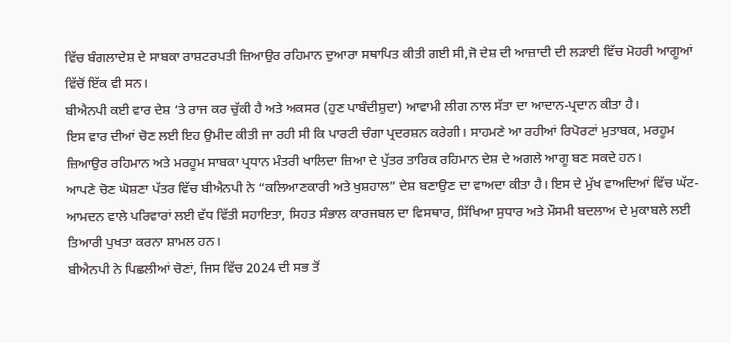ਵਿੱਚ ਬੰਗਲਾਦੇਸ਼ ਦੇ ਸਾਬਕਾ ਰਾਸ਼ਟਰਪਤੀ ਜ਼ਿਆਉਰ ਰਹਿਮਾਨ ਦੁਆਰਾ ਸਥਾਪਿਤ ਕੀਤੀ ਗਈ ਸੀ,ਜੋ ਦੇਸ਼ ਦੀ ਆਜ਼ਾਦੀ ਦੀ ਲੜਾਈ ਵਿੱਚ ਮੋਹਰੀ ਆਗੂਆਂ ਵਿੱਚੋਂ ਇੱਕ ਵੀ ਸਨ।
ਬੀਐਨਪੀ ਕਈ ਵਾਰ ਦੇਸ਼ ‘ਤੇ ਰਾਜ ਕਰ ਚੁੱਕੀ ਹੈ ਅਤੇ ਅਕਸਰ (ਹੁਣ ਪਾਬੰਦੀਸ਼ੁਦਾ) ਆਵਾਮੀ ਲੀਗ ਨਾਲ ਸੱਤਾ ਦਾ ਆਦਾਨ-ਪ੍ਰਦਾਨ ਕੀਤਾ ਹੈ।
ਇਸ ਵਾਰ ਦੀਆਂ ਚੋਣ ਲਈ ਇਹ ਉਮੀਦ ਕੀਤੀ ਜਾ ਰਹੀ ਸੀ ਕਿ ਪਾਰਟੀ ਚੰਗਾ ਪ੍ਰਦਰਸ਼ਨ ਕਰੇਗੀ। ਸਾਹਮਣੇ ਆ ਰਹੀਆਂ ਰਿਪੋਰਟਾਂ ਮੁਤਾਬਕ, ਮਰਹੂਮ ਜ਼ਿਆਉਰ ਰਹਿਮਾਨ ਅਤੇ ਮਰਹੂਮ ਸਾਬਕਾ ਪ੍ਰਧਾਨ ਮੰਤਰੀ ਖਾਲਿਦਾ ਜ਼ਿਆ ਦੇ ਪੁੱਤਰ ਤਾਰਿਕ ਰਹਿਮਾਨ ਦੇਸ਼ ਦੇ ਅਗਲੇ ਆਗੂ ਬਣ ਸਕਦੇ ਹਨ।
ਆਪਣੇ ਚੋਣ ਘੋਸ਼ਣਾ ਪੱਤਰ ਵਿੱਚ ਬੀਐਨਪੀ ਨੇ “ਕਲਿਆਣਕਾਰੀ ਅਤੇ ਖੁਸ਼ਹਾਲ” ਦੇਸ਼ ਬਣਾਉਣ ਦਾ ਵਾਅਦਾ ਕੀਤਾ ਹੈ। ਇਸ ਦੇ ਮੁੱਖ ਵਾਅਦਿਆਂ ਵਿੱਚ ਘੱਟ-ਆਮਦਨ ਵਾਲੇ ਪਰਿਵਾਰਾਂ ਲਈ ਵੱਧ ਵਿੱਤੀ ਸਹਾਇਤਾ, ਸਿਹਤ ਸੰਭਾਲ ਕਾਰਜਬਲ ਦਾ ਵਿਸਥਾਰ, ਸਿੱਖਿਆ ਸੁਧਾਰ ਅਤੇ ਮੌਸਮੀ ਬਦਲਾਅ ਦੇ ਮੁਕਾਬਲੇ ਲਈ ਤਿਆਰੀ ਪੁਖਤਾ ਕਰਨਾ ਸ਼ਾਮਲ ਹਨ।
ਬੀਐਨਪੀ ਨੇ ਪਿਛਲੀਆਂ ਚੋਣਾਂ, ਜਿਸ ਵਿੱਚ 2024 ਦੀ ਸਭ ਤੋਂ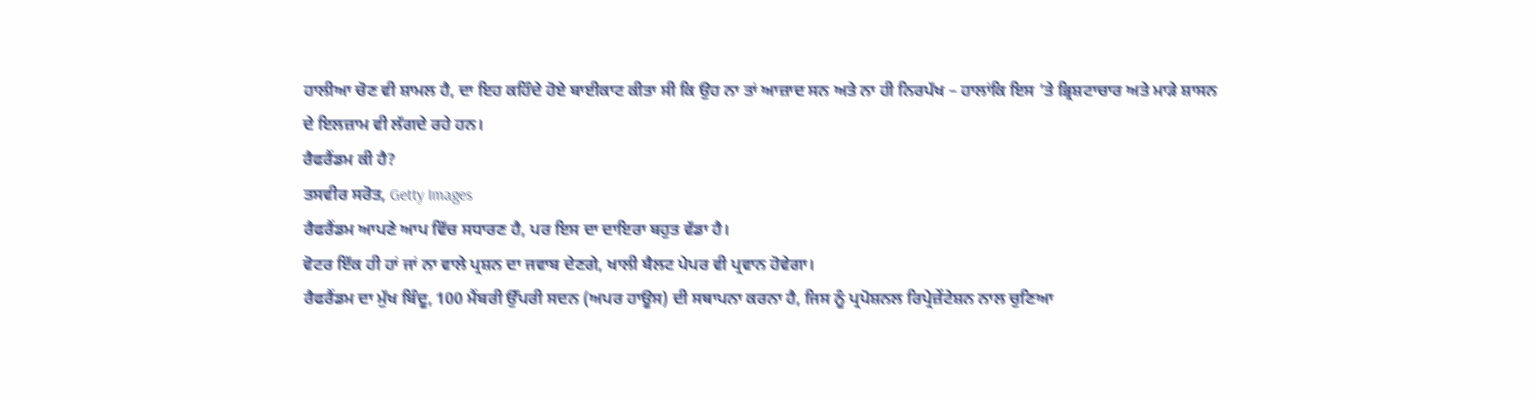ਹਾਲੀਆ ਚੋਣ ਵੀ ਸ਼ਾਮਲ ਹੈ, ਦਾ ਇਹ ਕਹਿੰਦੇ ਹੋਏ ਬਾਈਕਾਟ ਕੀਤਾ ਸੀ ਕਿ ਉਹ ਨਾ ਤਾਂ ਆਜ਼ਾਦ ਸਨ ਅਤੇ ਨਾ ਹੀ ਨਿਰਪੱਖ – ਹਾਲਾਂਕਿ ਇਸ ‘ਤੇ ਭ੍ਰਿਸ਼ਟਾਚਾਰ ਅਤੇ ਮਾੜੇ ਸ਼ਾਸਨ ਦੇ ਇਲਜ਼ਾਮ ਵੀ ਲੱਗਦੇ ਰਹੇ ਹਨ।
ਰੈਫਰੈਂਡਮ ਕੀ ਹੈ?
ਤਸਵੀਰ ਸਰੋਤ, Getty Images
ਰੈਫਰੈਂਡਮ ਆਪਣੇ ਆਪ ਵਿੱਚ ਸਧਾਰਣ ਹੈ, ਪਰ ਇਸ ਦਾ ਦਾਇਰਾ ਬਹੁਤ ਵੱਡਾ ਹੈ।
ਵੋਟਰ ਇੱਕ ਹੀ ਹਾਂ ਜਾਂ ਨਾ ਵਾਲੇ ਪ੍ਰਸ਼ਨ ਦਾ ਜਵਾਬ ਦੇਣਗੇ, ਖਾਲੀ ਬੈਲਟ ਪੇਪਰ ਵੀ ਪ੍ਰਵਾਨ ਹੋਵੇਗਾ।
ਰੈਫਰੈਂਡਮ ਦਾ ਮੁੱਖ ਬਿੰਦੂ, 100 ਮੈਂਬਰੀ ਉੱਪਰੀ ਸਦਨ (ਅਪਰ ਹਾਊਸ) ਦੀ ਸਥਾਪਨਾ ਕਰਨਾ ਹੈ, ਜਿਸ ਨੂੰ ਪ੍ਰਪੋਸ਼ਨਲ ਰਿਪ੍ਰੇਜ਼ੇਂਟੇਸ਼ਨ ਨਾਲ ਚੁਣਿਆ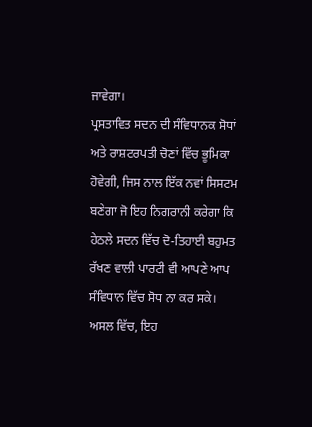ਜਾਵੇਗਾ।
ਪ੍ਰਸਤਾਵਿਤ ਸਦਨ ਦੀ ਸੰਵਿਧਾਨਕ ਸੋਧਾਂ ਅਤੇ ਰਾਸ਼ਟਰਪਤੀ ਚੋਣਾਂ ਵਿੱਚ ਭੂਮਿਕਾ ਹੋਵੇਗੀ, ਜਿਸ ਨਾਲ ਇੱਕ ਨਵਾਂ ਸਿਸਟਮ ਬਣੇਗਾ ਜੋ ਇਹ ਨਿਗਰਾਨੀ ਕਰੇਗਾ ਕਿ ਹੇਠਲੇ ਸਦਨ ਵਿੱਚ ਦੋ-ਤਿਹਾਈ ਬਹੁਮਤ ਰੱਖਣ ਵਾਲੀ ਪਾਰਟੀ ਵੀ ਆਪਣੇ ਆਪ ਸੰਵਿਧਾਨ ਵਿੱਚ ਸੋਧ ਨਾ ਕਰ ਸਕੇ।
ਅਸਲ ਵਿੱਚ, ਇਹ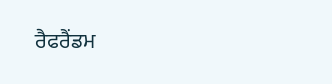ਰੈਫਰੈਂਡਮ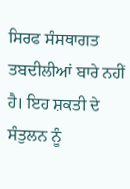ਸਿਰਫ ਸੰਸਥਾਗਤ ਤਬਦੀਲੀਆਂ ਬਾਰੇ ਨਹੀਂ ਹੈ। ਇਹ ਸ਼ਕਤੀ ਦੇ ਸੰਤੁਲਨ ਨੂੰ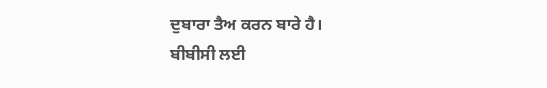ਦੁਬਾਰਾ ਤੈਅ ਕਰਨ ਬਾਰੇ ਹੈ।
ਬੀਬੀਸੀ ਲਈ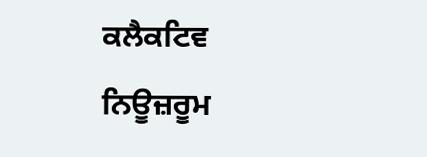ਕਲੈਕਟਿਵ ਨਿਊਜ਼ਰੂਮ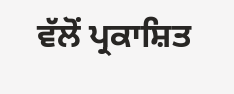ਵੱਲੋਂ ਪ੍ਰਕਾਸ਼ਿਤ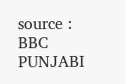source : BBC PUNJABI